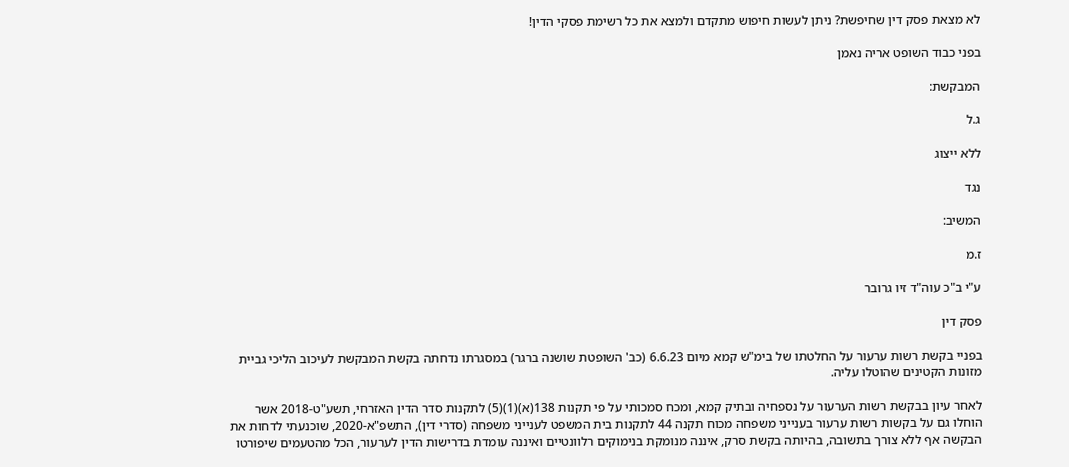לא מצאת פסק דין שחיפשת? ניתן לעשות חיפוש מתקדם ולמצא את כל רשימת פסקי הדין!

בפני כבוד השופט אריה נאמן

המבקשת:

ג.ל

ללא ייצוג

נגד

המשיב:

ז.מ

ע"י ב"כ עוה"ד זיו גרובר

פסק דין

בפניי בקשת רשות ערעור על החלטתו של בימ"ש קמא מיום 6.6.23 (כב' השופטת שושנה ברגר) במסגרתו נדחתה בקשת המבקשת לעיכוב הליכי גביית מזונות הקטינים שהוטלו עליה.

לאחר עיון בבקשת רשות הערעור על נספחיה ובתיק קמא, ומכח סמכותי על פי תקנות 138(א)(1)(5) לתקנות סדר הדין האזרחי, תשע"ט-2018 אשר הוחלו גם על בקשות רשות ערעור בענייני משפחה מכוח תקנה 44 לתקנות בית המשפט לענייני משפחה (סדרי דין), התשפ"א-2020, שוכנעתי לדחות את הבקשה אף ללא צורך בתשובה, בהיותה בקשת סרק, איננה מנומקת בנימוקים רלוונטיים ואיננה עומדת בדרישות הדין לערעור, הכל מהטעמים שיפורטו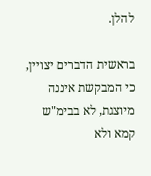להלן.

בראשית הדברים יצויין, כי המבקשת איננה מיוצגת, לא בבימ"ש קמא ולא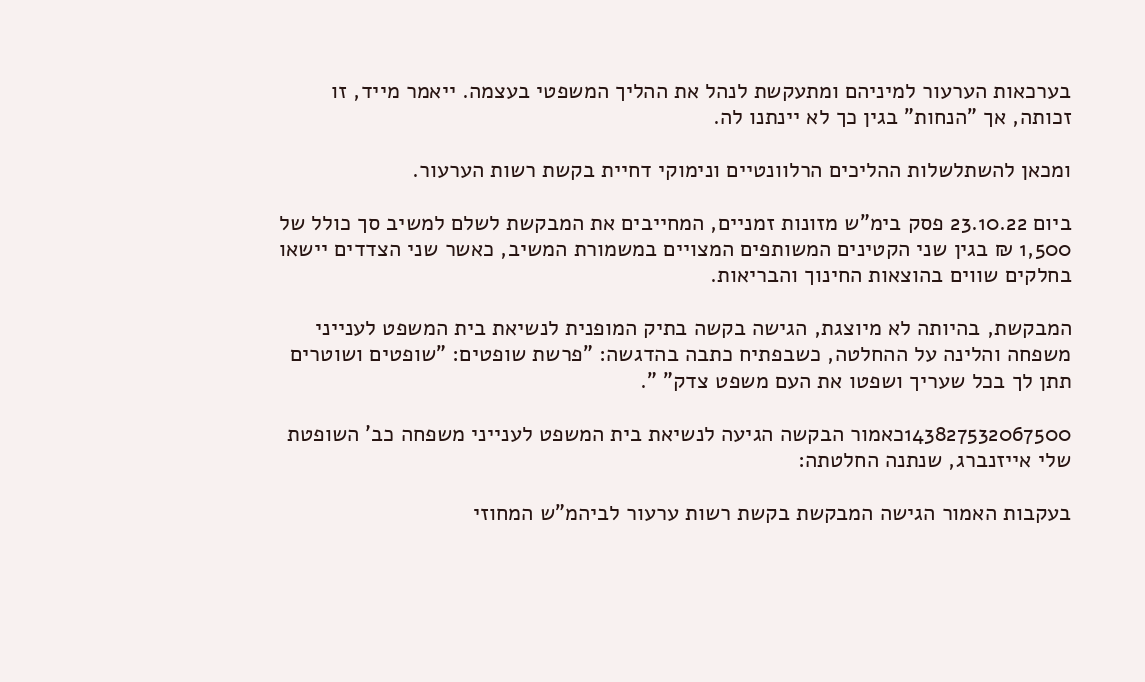בערכאות הערעור למיניהם ומתעקשת לנהל את ההליך המשפטי בעצמה. ייאמר מייד, זו זכותה, אך "הנחות" בגין כך לא יינתנו לה.

ומכאן להשתלשלות ההליכים הרלוונטיים ונימוקי דחיית בקשת רשות הערעור.

ביום 23.10.22 פסק בימ"ש מזונות זמניים, המחייבים את המבקשת לשלם למשיב סך כולל של 1,500 ₪ בגין שני הקטינים המשותפים המצויים במשמורת המשיב, כאשר שני הצדדים יישאו בחלקים שווים בהוצאות החינוך והבריאות.

המבקשת, בהיותה לא מיוצגת, הגישה בקשה בתיק המופנית לנשיאת בית המשפט לענייני משפחה והלינה על ההחלטה, כשבפתיח כתבה בהדגשה: "פרשת שופטים: "שופטים ושוטרים תתן לך בכל שעריך ושפטו את העם משפט צדק" ".

143827532067500כאמור הבקשה הגיעה לנשיאת בית המשפט לענייני משפחה כב' השופטת שלי אייזנברג, שנתנה החלטתה:

בעקבות האמור הגישה המבקשת בקשת רשות ערעור לביהמ"ש המחוזי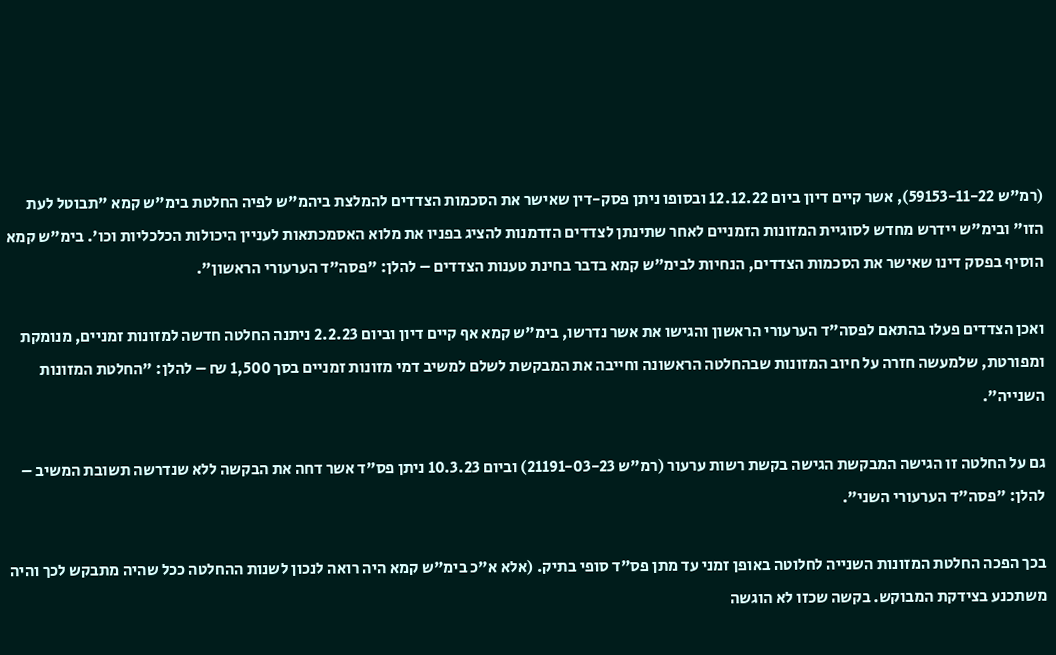(רמ"ש 59153-11-22), אשר קיים דיון ביום 12.12.22 ובסופו ניתן פסק-דין שאישר את הסכמות הצדדים להמלצת ביהמ"ש לפיה החלטת בימ"ש קמא "תבוטל לעת הזו" ובימ"ש יידרש מחדש לסוגיית המזונות הזמניים לאחר שתינתן לצדדים הזדמנות להציג בפניו את מלוא האסמכתאות לעניין היכולות הכלכליות וכו'. בימ"ש קמא הוסיף בפסק דינו שאישר את הסכמות הצדדים, הנחיות לבימ"ש קמא בדבר בחינת טענות הצדדים – להלן: "פסה"ד הערעורי הראשון".

ואכן הצדדים פעלו בהתאם לפסה"ד הערעורי הראשון והגישו את אשר נדרשו, בימ"ש קמא אף קיים דיון וביום 2.2.23 ניתנה החלטה חדשה למזונות זמניים, מנומקת ומפורטת, שלמעשה חזרה על חיוב המזונות שבהחלטה הראשונה וחייבה את המבקשת לשלם למשיב דמי מזונות זמניים בסך 1,500 ₪ – להלן: "החלטת המזונות השנייה".

גם על החלטה זו הגישה המבקשת הגישה בקשת רשות ערעור (רמ"ש 21191-03-23) וביום 10.3.23 ניתן פס"ד אשר דחה את הבקשה ללא שנדרשה תשובת המשיב – להלן: "פסה"ד הערעורי השני".

בכך הפכה החלטת המזונות השנייה לחלוטה באופן זמני עד מתן פס"ד סופי בתיק. (אלא א"כ בימ"ש קמא היה רואה לנכון לשנות ההחלטה ככל שהיה מתבקש לכך והיה משתכנע בצידקת המבוקש. בקשה שכזו לא הוגשה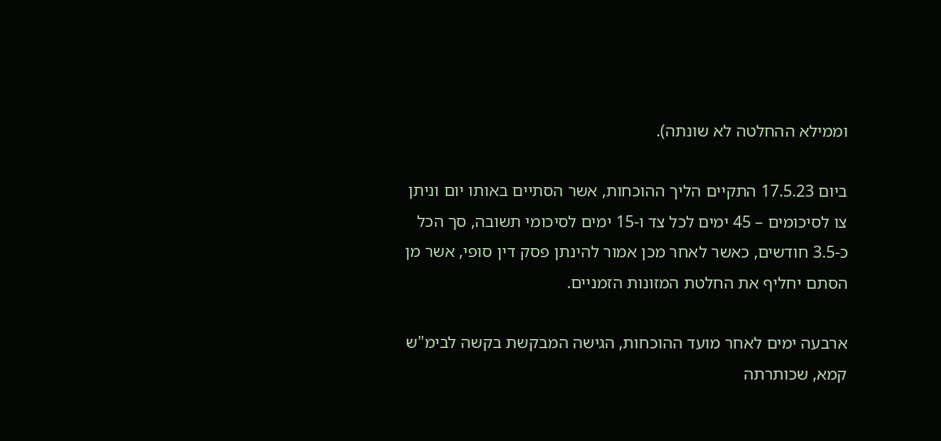וממילא ההחלטה לא שונתה).

ביום 17.5.23 התקיים הליך ההוכחות, אשר הסתיים באותו יום וניתן צו לסיכומים – 45 ימים לכל צד ו-15 ימים לסיכומי תשובה, סך הכל כ-3.5 חודשים, כאשר לאחר מכן אמור להינתן פסק דין סופי, אשר מן הסתם יחליף את החלטת המזונות הזמניים.

ארבעה ימים לאחר מועד ההוכחות, הגישה המבקשת בקשה לבימ"ש קמא, שכותרתה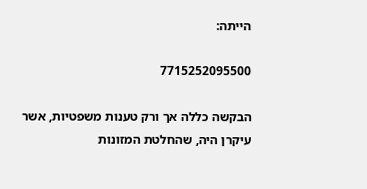הייתה:

7715252095500

הבקשה כללה אך ורק טענות משפטיות, אשר עיקרן היה, שהחלטת המזונות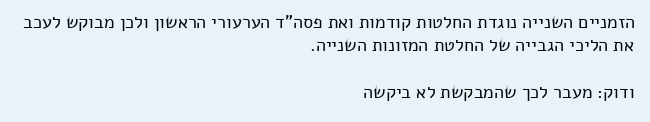הזמניים השנייה נוגדת החלטות קודמות ואת פסה"ד הערעורי הראשון ולכן מבוקש לעכב את הליכי הגבייה של החלטת המזונות השנייה.

ודוק: מעבר לכך שהמבקשת לא ביקשה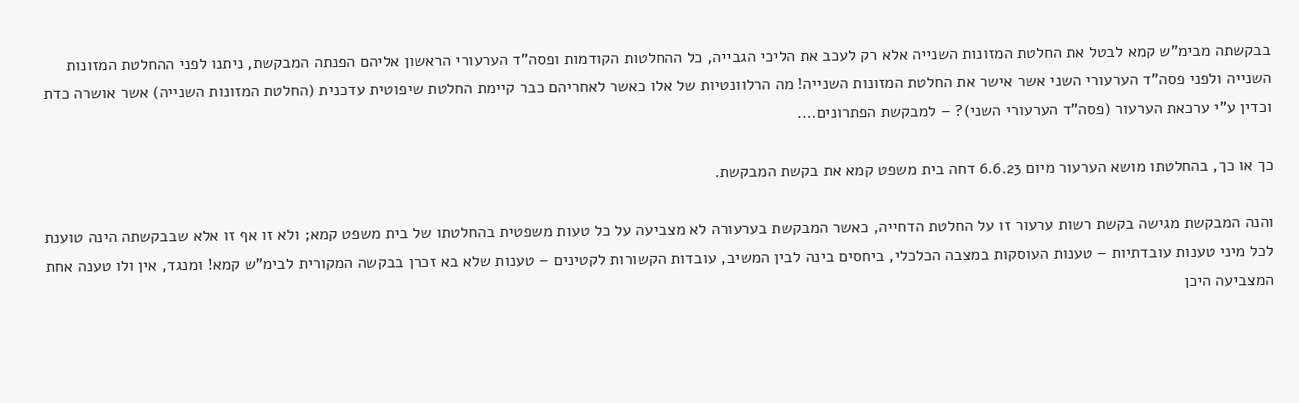בבקשתה מבימ"ש קמא לבטל את החלטת המזונות השנייה אלא רק לעכב את הליכי הגבייה, כל ההחלטות הקודמות ופסה"ד הערעורי הראשון אליהם הפנתה המבקשת, ניתנו לפני ההחלטת המזונות השנייה ולפני פסה"ד הערעורי השני אשר אישר את החלטת המזונות השנייה! מה הרלוונטיות של אלו כאשר לאחריהם כבר קיימת החלטת שיפוטית עדכנית (החלטת המזונות השנייה) אשר אושרה כדת וכדין ע"י ערכאת הערעור (פסה"ד הערעורי השני)? – למבקשת הפתרונים….

כך או כך, בהחלטתו מושא הערעור מיום 6.6.23 דחה בית משפט קמא את בקשת המבקשת.

והנה המבקשת מגישה בקשת רשות ערעור זו על החלטת הדחייה, כאשר המבקשת בערעורה לא מצביעה על כל טעות משפטית בהחלטתו של בית משפט קמא; ולא זו אף זו אלא שבבקשתה הינה טוענת לכל מיני טענות עובדתיות – טענות העוסקות במצבה הכלכלי, ביחסים בינה לבין המשיב, עובדות הקשורות לקטינים – טענות שלא בא זכרן בבקשה המקורית לבימ"ש קמא! ומנגד, אין ולו טענה אחת המצביעה היכן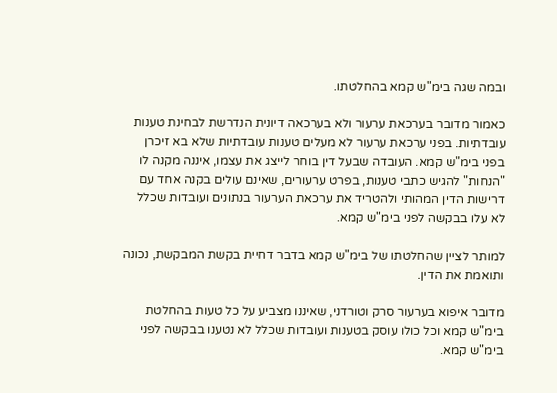ובמה שגה בימ"ש קמא בהחלטתו.

כאמור מדובר בערכאת ערעור ולא בערכאה דיונית הנדרשת לבחינת טענות עובדתיות. בפני ערכאת ערעור לא מעלים טענות עובדתיות שלא בא זיכרן בפני בימ"ש קמא. העובדה שבעל דין בוחר לייצג את עצמו, איננה מקנה לו "הנחות" להגיש כתבי טענות, בפרט ערעורים, שאינם עולים בקנה אחד עם דרישות הדין המהותי ולהטריד את ערכאת הערעור בנתונים ועובדות שכלל לא עלו בבקשה לפני בימ"ש קמא.

למותר לציין שהחלטתו של בימ"ש קמא בדבר דחיית בקשת המבקשת, נכונה ותואמת את הדין.

מדובר איפוא בערעור סרק וטורדני, שאיננו מצביע על כל טעות בהחלטת בימ"ש קמא וכל כולו עוסק בטענות ועובדות שכלל לא נטענו בבקשה לפני בימ"ש קמא.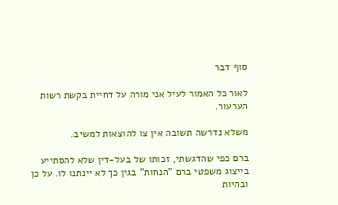סוף דבר

לאור כל האמור לעיל אני מורה על דחיית בקשת רשות הערעור.

משלא נדרשה תשובה אין צו להוצאות למשיב.

ברם כפי שהדגשתי, זכותו של בעל-דין שלא להסתייע בייצוג משפטי ברם "הנחות" בגין כך לא יינתנו לו. על כן ובהיות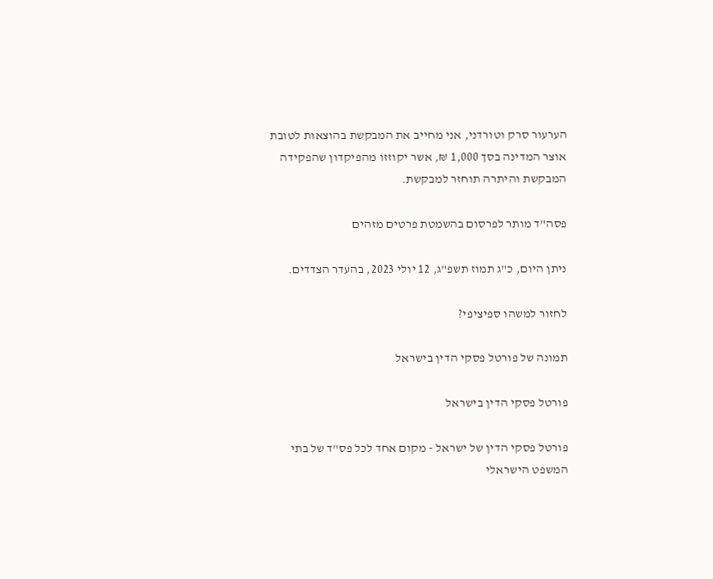הערעור סרק וטורדני, אני מחייב את המבקשת בהוצאות לטובת אוצר המדינה בסך 1,000 ₪, אשר יקוזזו מהפיקדון שהפקידה המבקשת והיתרה תוחזר למבקשת.

פסה"ד מותר לפרסום בהשמטת פרטים מזהים

ניתן היום, כ"ג תמוז תשפ"ג, 12 יולי 2023, בהעדר הצדדים.

לחזור למשהו ספיציפי?

תמונה של פורטל פסקי הדין בישראל

פורטל פסקי הדין בישראל

פורטל פסקי הדין של ישראל - מקום אחד לכל פס"ד של בתי המשפט הישראלי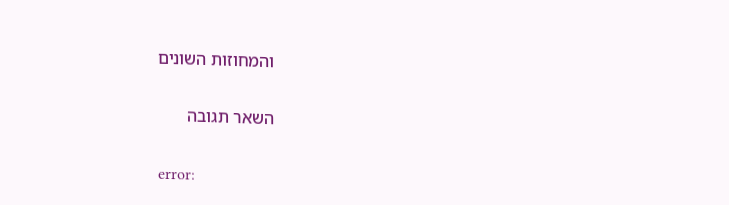והמחוזות השונים

השאר תגובה

error: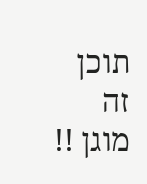תוכן זה מוגן !!